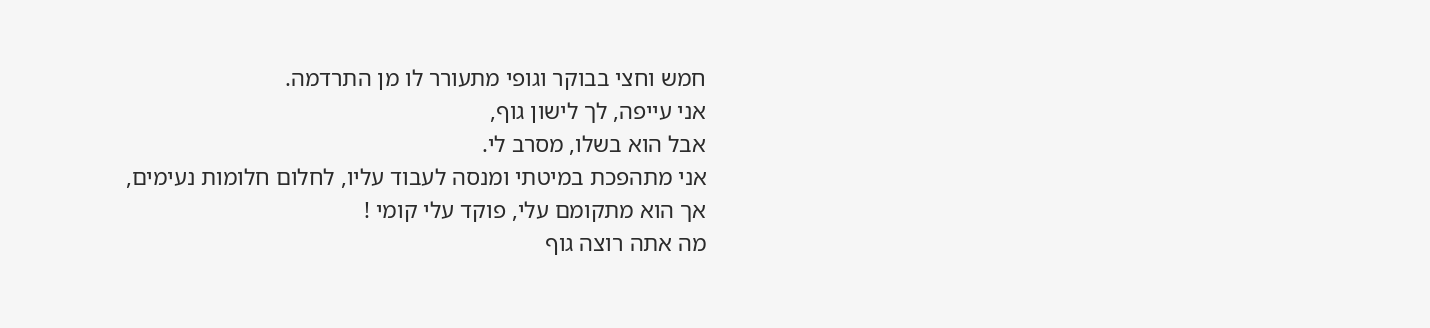חמש וחצי בבוקר וגופי מתעורר לו מן התרדמה.
אני עייפה, לך לישון גוף,
אבל הוא בשלו, מסרב לי.
אני מתהפכת במיטתי ומנסה לעבוד עליו, לחלום חלומות נעימים,
אך הוא מתקומם עלי, פוקד עלי קומי !
מה אתה רוצה גוף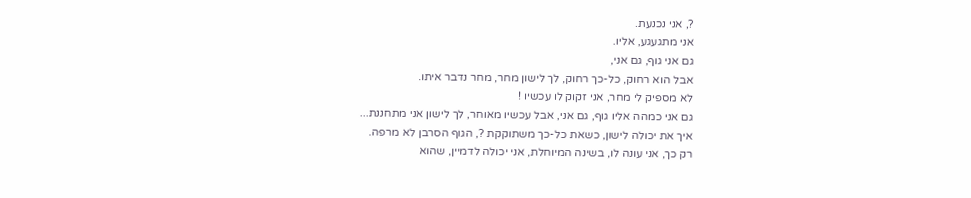?, אני נכנעת.
אני מתגעגע, אליו.
גם אני גוף, גם אני,
אבל הוא רחוק, כל-כך רחוק, לך לישון מחר, מחר נדבר איתו.
לא מספיק לי מחר, אני זקוק לו עכשיו !
גם אני כמהה אליו גוף, גם אני, אבל עכשיו מאוחר, לך לישון אני מתחננת...
איך את יכולה לישון, כשאת כל-כך משתוקקת ?, הגוף הסרבן לא מרפה.
רק כך, אני עונה לו, בשינה המיוחלת, אני יכולה לדמיין, שהוא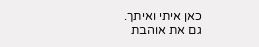כאן איתי ואיתך.
גם את אוהבת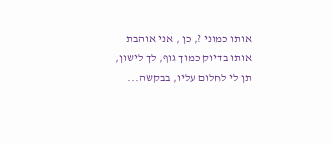אותו כמוני ?, כן , אני אוהבת אותו בדיוק כמוך גוף, לך לישון, תן לי לחלום עליו, בבקשה...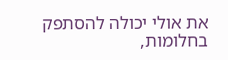את אולי יכולה להסתפק בחלומות,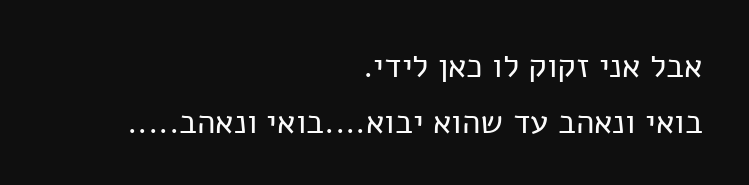אבל אני זקוק לו כאן לידי.
בואי ונאהב עד שהוא יבוא....בואי ונאהב.....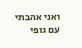ואני אהבתי עם גופי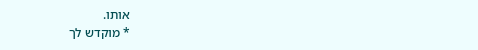אותו.
* מוקדש לך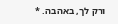ורק לך, באהבה. *